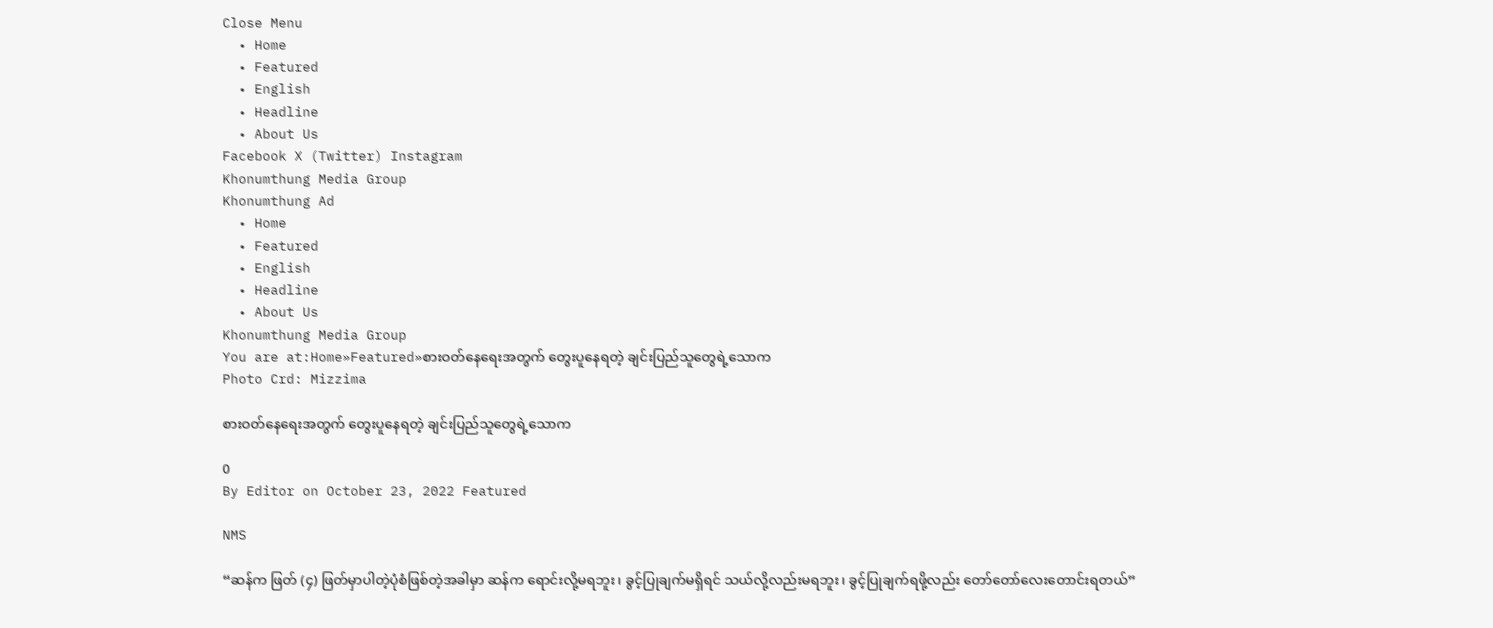Close Menu
  • Home
  • Featured
  • English
  • Headline
  • About Us
Facebook X (Twitter) Instagram
Khonumthung Media Group
Khonumthung Ad
  • Home
  • Featured
  • English
  • Headline
  • About Us
Khonumthung Media Group
You are at:Home»Featured»စားဝတ်နေရေးအတွက် တွေးပူနေရတဲ့ ချင်းပြည်သူတွေရဲ့သောက
Photo Crd: Mizzima

စားဝတ်နေရေးအတွက် တွေးပူနေရတဲ့ ချင်းပြည်သူတွေရဲ့သောက

0
By Editor on October 23, 2022 Featured

NMS

“ဆန်က ဖြတ် (၄) ဖြတ်မှာပါတဲ့ပုံစံဖြစ်တဲ့အခါမှာ ဆန်က ရောင်းလို့မရဘူး၊ ခွင့်ပြုချက်မရှိရင် သယ်လို့လည်းမရဘူး၊ ခွင့်ပြုချက်ရဖို့လည်း တော်တော်လေးတောင်းရတယ်”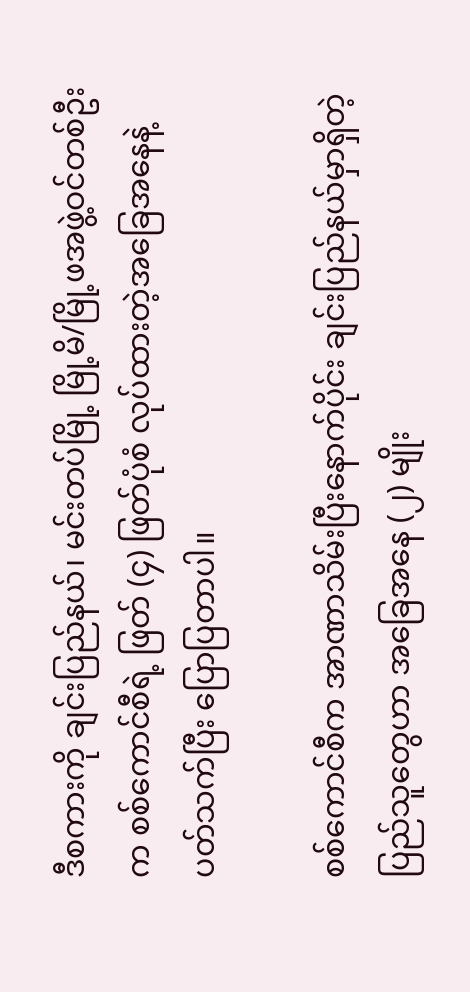ဒီစကားကို ချင်းပြည်နယ်၊ မင်းတပ်မြို့ မြို့မိ/မြို့ဖအဖွဲ့ဝင်တစ်ဦးက စစ်ကောင်စီရဲ့ ဖြတ် (၄) ဖြတ်ပုံစံ လုပ်ထားတဲ့အခြေအနေနဲ့ပတ်သက်ပြီး ပြောပြတာပါ။

စစ်ကောင်စီက အာဏာသိမ်းပြီးနောက်ပိုင်း ချင်းပြည်နယ်မှာရှိတဲ့ ပြည်သူတွေဟာ အခြေအနေ (၂) မျိုး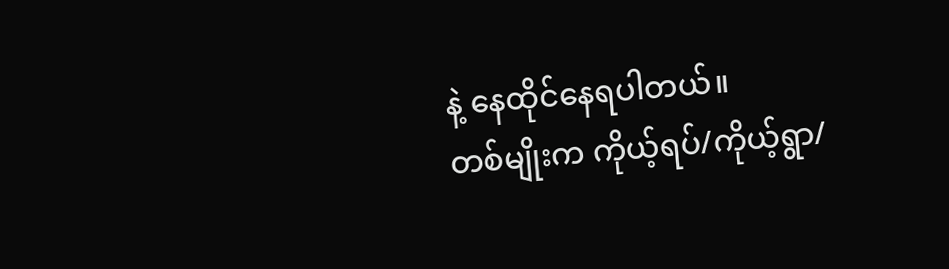နဲ့ နေထိုင်နေရပါတယ်။
တစ်မျိုးက ကိုယ့်ရပ်/ကိုယ့်ရွာ/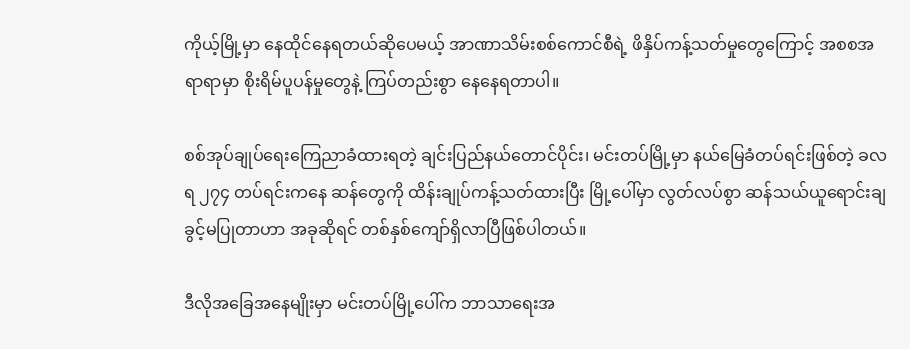ကိုယ့်မြို့မှာ နေထိုင်နေရတယ်ဆိုပေမယ့် အာဏာသိမ်းစစ်ကောင်စီရဲ့ ဖိနှိပ်ကန့်သတ်မှုတွေကြောင့် အစစအရာရာမှာ စိုးရိမ်ပူပန်မှုတွေနဲ့ ကြပ်တည်းစွာ နေနေရတာပါ။

စစ်အုပ်ချုပ်ရေးကြေညာခံထားရတဲ့ ချင်းပြည်နယ်တောင်ပိုင်း၊ မင်းတပ်မြို့မှာ နယ်မြေခံတပ်ရင်းဖြစ်တဲ့ ခလရ ၂၇၄ တပ်ရင်းကနေ ဆန်တွေကို ထိန်းချုပ်ကန့်သတ်ထားပြီး မြို့ပေါ်မှာ လွတ်လပ်စွာ ဆန်သယ်ယူရောင်းချခွင့်မပြုတာဟာ အခုဆိုရင် တစ်နှစ်ကျော်ရှိလာပြီဖြစ်ပါတယ်။

ဒီလိုအခြေအနေမျိုးမှာ မင်းတပ်မြို့ပေါ်က ဘာသာရေးအ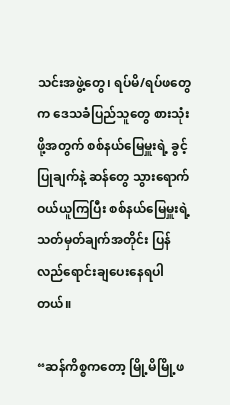သင်းအဖွဲ့တွေ၊ ရပ်မိ/ရပ်ဖတွေက ဒေသခံပြည်သူတွေ စားသုံးဖို့အတွက် စစ်နယ်မြေမှူးရဲ့ ခွင့်ပြုချက်နဲ့ ဆန်တွေ သွားရောက်ဝယ်ယူကြပြီး စစ်နယ်မြေမှူးရဲ့ သတ်မှတ်ချက်အတိုင်း ပြန်လည်ရောင်းချပေးနေရပါတယ်။

“ဆန်ကိစ္စကတော့ မြို့မိမြို့ဖ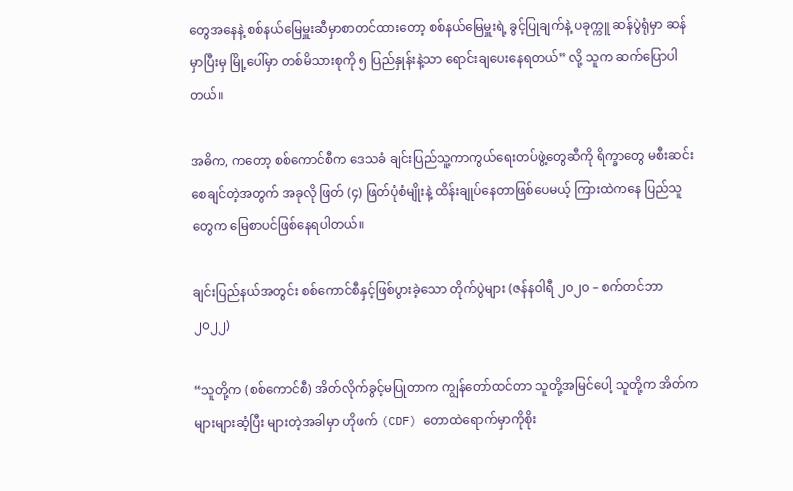တွေအနေနဲ့ စစ်နယ်မြေမှူးဆီမှာစာတင်ထားတော့ စစ်နယ်မြေမှူးရဲ့ ခွင့်ပြုချက်နဲ့ ပခုက္ကူ ဆန်ပွဲရုံမှာ ဆန်မှာပြီးမှ မြို့ပေါ်မှာ တစ်မိသားစုကို ၅ ပြည်နှုန်းနဲ့သာ ရောင်းချပေးနေရတယ်” လို့ သူက ဆက်ပြောပါတယ်။

အဓိက, ကတော့ စစ်ကောင်စီက ဒေသခံ ချင်းပြည်သူ့ကာကွယ်ရေးတပ်ဖွဲ့တွေဆီကို ရိက္ခာတွေ မစီးဆင်းစေချင်တဲ့အတွက် အခုလို ဖြတ် (၄) ဖြတ်ပုံစံမျိုးနဲ့ ထိန်းချုပ်နေတာဖြစ်ပေမယ့် ကြားထဲကနေ ပြည်သူတွေက မြေစာပင်ဖြစ်နေရပါတယ်။

ချင်းပြည်နယ်အတွင်း စစ်ကောင်စီနှင့်ဖြစ်ပွားခဲ့သော တိုက်ပွဲများ (ဇန်နဝါရီ ၂၀၂၀ – စက်တင်ဘာ ၂၀၂၂)

“သူတို့က (စစ်ကောင်စီ) အိတ်လိုက်ခွင့်မပြုတာက ကျွန်တော်ထင်တာ သူတို့အမြင်ပေါ့ သူတို့က အိတ်ကများများဆံ့ပြီး များတဲ့အခါမှာ ဟိုဖက် (CDF) တောထဲရောက်မှာကိုစိုး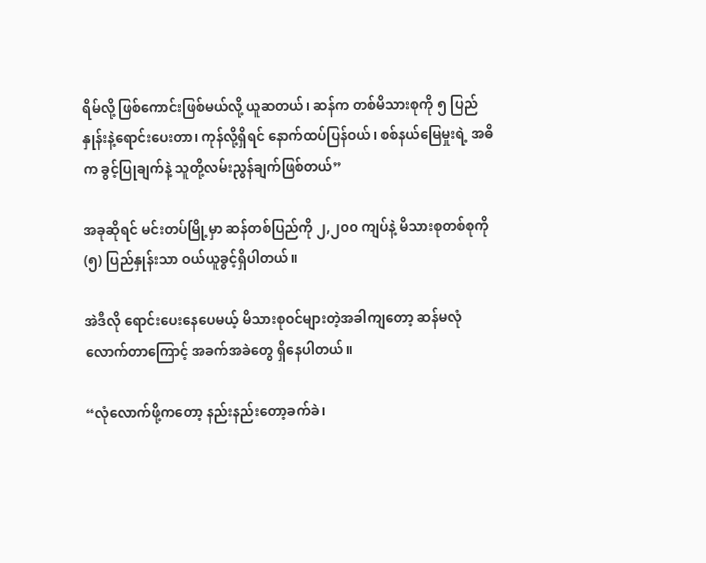ရိမ်လို့ ဖြစ်ကောင်းဖြစ်မယ်လို့ ယူဆတယ်၊ ဆန်က တစ်မိသားစုကို ၅ ပြည်နှုန်းနဲ့ရောင်းပေးတာ၊ ကုန်လို့ရှိရင် နောက်ထပ်ပြန်ဝယ်၊ စစ်နယ်မြေမှုးရဲ့ အဓိက ခွင့်ပြုချက်နဲ့ သူတို့လမ်းညွန်ချက်ဖြစ်တယ်”

အခုဆိုရင် မင်းတပ်မြို့မှာ ဆန်တစ်ပြည်ကို ၂,၂၀၀ ကျပ်နဲ့ မိသားစုတစ်စုကို (၅) ပြည်နှုန်းသာ ဝယ်ယူခွင့်ရှိပါတယ်။

အဲဒီလို ရောင်းပေးနေပေမယ့် မိသားစုဝင်များတဲ့အခါကျတော့ ဆန်မလုံလောက်တာကြောင့် အခက်အခဲတွေ ရှိနေပါတယ်။

“လုံလောက်ဖို့ကတော့ နည်းနည်းတော့ခက်ခဲ၊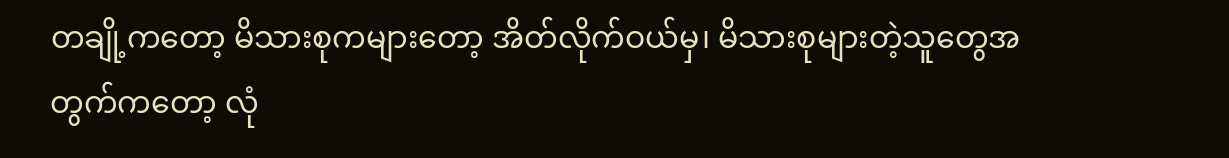တချို့ကတော့ မိသားစုကများတော့ အိတ်လိုက်ဝယ်မှ၊ မိသားစုများတဲ့သူတွေအတွက်ကတော့ လုံ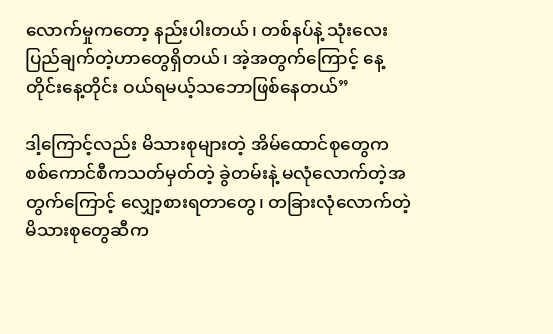လောက်မှုကတော့ နည်းပါးတယ်၊ တစ်နပ်နဲ့ သုံးလေးပြည်ချက်တဲ့ဟာတွေရှိတယ်၊ အဲ့အတွက်ကြောင့် နေ့တိုင်းနေ့တိုင်း ဝယ်ရမယ့်သဘောဖြစ်နေတယ်”

ဒါ့ကြောင့်လည်း မိသားစုများတဲ့ အိမ်ထောင်စုတွေက စစ်ကောင်စီကသတ်မှတ်တဲ့ ခွဲတမ်းနဲ့ မလုံလောက်တဲ့အတွက်ကြောင့် လျှော့စားရတာတွေ၊ တခြားလုံလောက်တဲ့ မိသားစုတွေဆီက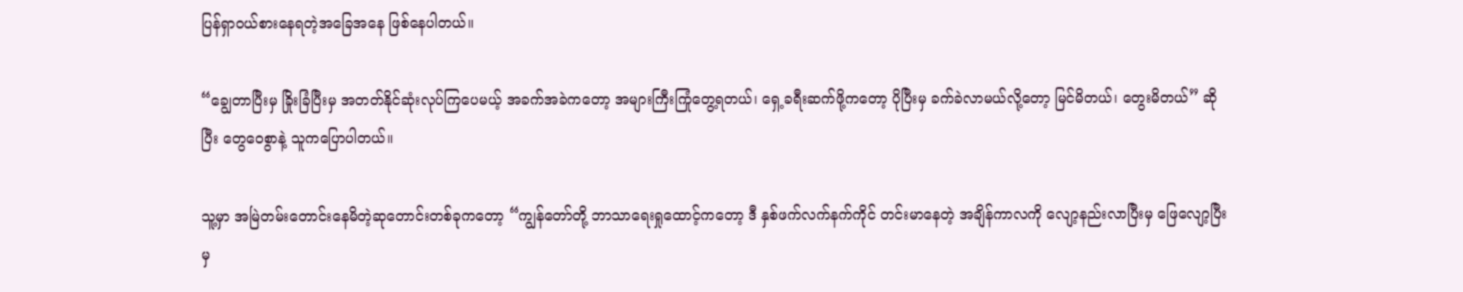ပြန်ရှာဝယ်စားနေရတဲ့အခြေအနေ ဖြစ်နေပါတယ်။

“ချွေတာပြီးမှ ခြိုးခြံပြီးမှ အတတ်နိုင်ဆုံးလုပ်ကြပေမယ့် အခက်အခဲကတော့ အများကြီးကြုံတွေ့ရတယ်၊ ရှေ့ခရီးဆက်ဖို့ကတော့ ပိုပြီးမှ ခက်ခဲလာမယ်လို့တော့ မြင်မိတယ်၊ တွေးမိတယ်” ဆိုပြီး တွေဝေစွာနဲ့ သူကပြောပါတယ်။

သူ့မှာ အမြဲတမ်းတောင်းနေမိတဲ့ဆုတောင်းတစ်ခုကတော့ “ကျွန်တော်တို့ ဘာသာရေးရှုထောင့်ကတော့ ဒီ နှစ်ဖက်လက်နက်ကိုင် တင်းမာနေတဲ့ အချိန်ကာလကို လျော့နည်းလာပြီးမှ ဖြေလျော့ပြီးမှ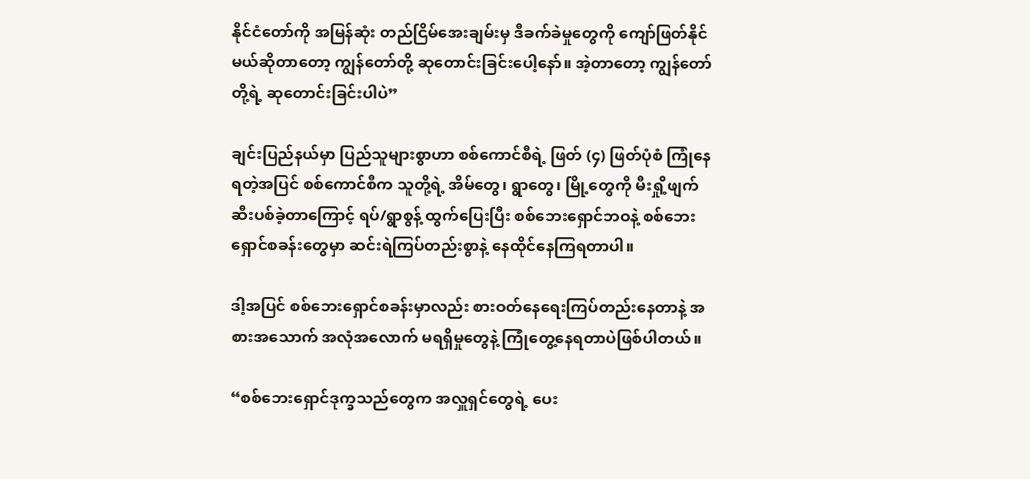နိုင်ငံတော်ကို အမြန်ဆုံး တည်ငြိမ်အေးချမ်းမှ ဒီခက်ခဲမှုတွေကို ကျော်ဖြတ်နိုင်မယ်ဆိုတာတော့ ကျွန်တော်တို့ ဆုတောင်းခြင်းပေါ့နော်။ အဲ့တာတော့ ကျွန်တော်တို့ရဲ့ ဆုတောင်းခြင်းပါပဲ”

ချင်းပြည်နယ်မှာ ပြည်သူများစွာဟာ စစ်ကောင်စီရဲ့ ဖြတ် (၄) ဖြတ်ပုံစံ ကြုံနေရတဲ့အပြင် စစ်ကောင်စီက သူတို့ရဲ့ အိမ်တွေ၊ ရွာတွေ၊ မြို့တွေကို မီးရှို့ဖျက်ဆီးပစ်ခဲ့တာကြောင့် ရပ်/ရွာစွန့် ထွက်ပြေးပြီး စစ်ဘေးရှောင်ဘဝနဲ့ စစ်ဘေးရှောင်စခန်းတွေမှာ ဆင်းရဲကြပ်တည်းစွာနဲ့ နေထိုင်နေကြရတာပါ။

ဒါ့အပြင် စစ်ဘေးရှောင်စခန်းမှာလည်း စားဝတ်နေရေးကြပ်တည်းနေတာနဲ့ အစားအသောက် အလုံအလောက် မရရှိမှုတွေနဲ့ ကြုံတွေ့နေရတာပဲဖြစ်ပါတယ်။

“စစ်ဘေးရှောင်ဒုက္ခသည်တွေက အလှူရှင်တွေရဲ့ ပေး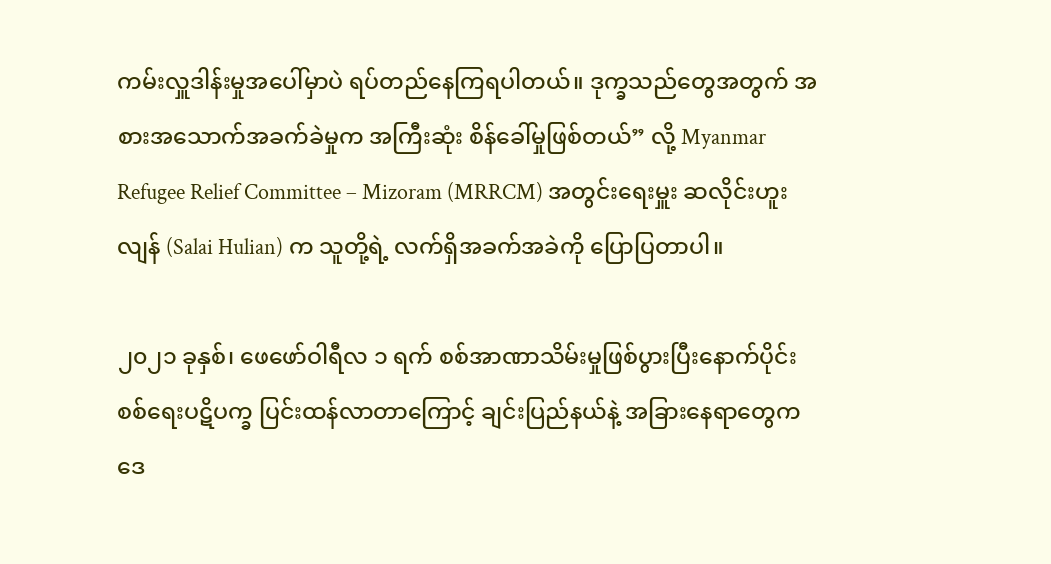ကမ်းလှူဒါန်းမှုအပေါ်မှာပဲ ရပ်တည်နေကြရပါတယ်။ ဒုက္ခသည်တွေအတွက် အစားအသောက်အခက်ခဲမှုက အကြီးဆုံး စိန်ခေါ်မှုဖြစ်တယ်” လို့ Myanmar Refugee Relief Committee – Mizoram (MRRCM) အတွင်းရေးမှူး ဆလိုင်းဟူးလျန် (Salai Hulian) က သူတို့ရဲ့ လက်ရှိအခက်အခဲကို ပြောပြတာပါ။

၂၀၂၁ ခုနှစ်၊ ဖေဖော်ဝါရီလ ၁ ရက် စစ်အာဏာသိမ်းမှုဖြစ်ပွားပြီးနောက်ပိုင်း စစ်ရေးပဋိပက္ခ ပြင်းထန်လာတာကြောင့် ချင်းပြည်နယ်နဲ့ အခြားနေရာတွေက ဒေ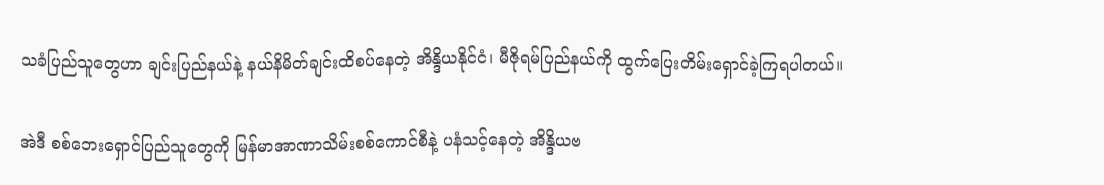သခံပြည်သူတွေဟာ ချင်းပြည်နယ်နဲ့ နယ်နိမိတ်ချင်းထိစပ်နေတဲ့ အိန္ဒိယနိုင်ငံ၊ မီဇိုရမ်ပြည်နယ်ကို ထွက်ပြေးတိမ်းရှောင်ခဲ့ကြရပါတယ်။

အဲဒီ စစ်ဘေးရှောင်ပြည်သူတွေကို မြန်မာအာဏာသိမ်းစစ်ကောင်စီနဲ့ ပနံသင့်နေတဲ့ အိန္ဒိယဗ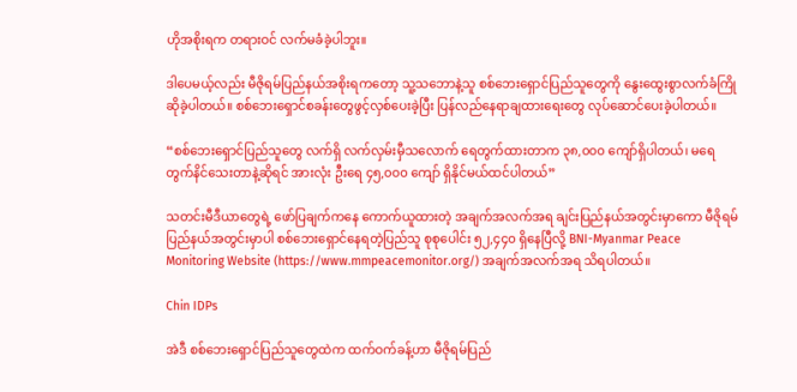ဟိုအစိုးရက တရားဝင် လက်မခံခဲ့ပါဘူး။

ဒါပေမယ့်လည်း မီဇိုရမ်ပြည်နယ်အစိုးရကတော့ သူ့သဘောနဲ့သူ စစ်ဘေးရှောင်ပြည်သူတွေကို နွေးထွေးစွာလက်ခံကြိုဆိုခဲ့ပါတယ်။ စစ်ဘေးရှောင်စခန်းတွေဖွင့်လှစ်ပေးခဲ့ပြီး ပြန်လည်နေရာချထားရေးတွေ လုပ်ဆောင်ပေးခဲ့ပါတယ်။

“စစ်ဘေးရှောင်ပြည်သူတွေ လက်ရှိ လက်လှမ်းမှီသလောက် ရေတွက်ထားတာက ၃၈,၀၀၀ ကျော်ရှိပါတယ်၊ မရေတွက်နိင်သေးတာနဲ့ဆိုရင် အားလုံး ဦးရေ ၄၅,၀၀၀ ကျော် ရှိနိုင်မယ်ထင်ပါတယ်”

သတင်းမီဒီယာတွေရဲ့ ဖော်ပြချက်ကနေ ကောက်ယူထားတဲ့ အချက်အလက်အရ ချင်းပြည်နယ်အတွင်းမှာကော မီဇိုရမ်ပြည်နယ်အတွင်းမှာပါ စစ်ဘေးရှောင်နေရတဲ့ပြည်သူ စုစုပေါင်း ၅၂,၄၄၀ ရှိနေပြီလို့ BNI-Myanmar Peace Monitoring Website (https://www.mmpeacemonitor.org/) အချက်အလက်အရ သိရပါတယ်။

Chin IDPs

အဲဒီ စစ်ဘေးရှောင်ပြည်သူတွေထဲက ထက်ဝက်ခန့်ဟာ မီဇိုရမ်ပြည်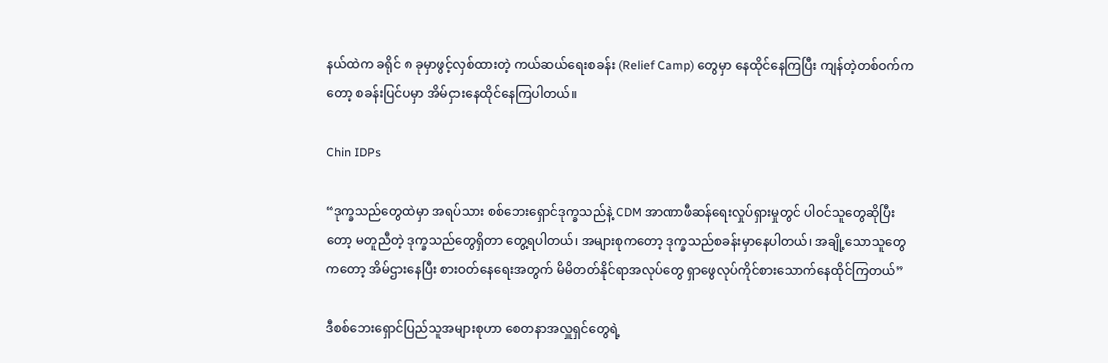နယ်ထဲက ခရိုင် ၈ ခုမှာဖွင့်လှစ်ထားတဲ့ ကယ်ဆယ်ရေးစခန်း (Relief Camp) တွေမှာ နေထိုင်နေကြပြီး ကျန်တဲ့တစ်ဝက်ကတော့ စခန်းပြင်ပမှာ အိမ်ငှားနေထိုင်နေကြပါတယ်။

Chin IDPs

“ဒုက္ခသည်တွေထဲမှာ အရပ်သား စစ်ဘေးရှောင်ဒုက္ခသည်နဲ့ CDM အာဏာဖီဆန်ရေးလှုပ်ရှားမှုတွင် ပါဝင်သူတွေဆိုပြီးတော့ မတူညီတဲ့ ဒုက္ခသည်တွေရှိတာ တွေ့ရပါတယ်၊ အများစုကတော့ ဒုက္ခသည်စခန်းမှာနေပါတယ်၊ အချို့သောသူတွေကတော့ အိမ်ဌားနေပြီး စားဝတ်နေရေးအတွက် မိမိတတ်နိုင်ရာအလုပ်တွေ ရှာဖွေလုပ်ကိုင်စားသောက်နေထိုင်ကြတယ်”

ဒီစစ်ဘေးရှောင်ပြည်သူအများစုဟာ စေတနာအလှူရှင်တွေရဲ့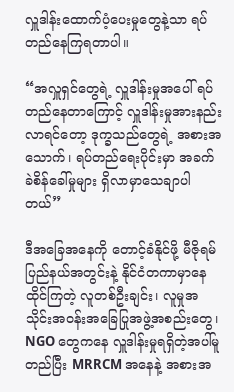လှူဒါန်းထောက်ပံ့ပေးမှုတွေနဲ့သာ ရပ်တည်နေကြရတာပါ။

“အလှူရှင်တွေရဲ့ လှူဒါန်းမှုအပေါ် ရပ်တည်နေတာ‌ကြောင့် လှူဒါန်းမှုအားနည်းလာရင်တော့ ဒုက္ခသည်တွေရဲ့ အစားအသောက်၊ ရပ်တည်ရေးပိုင်းမှာ အခက်ခဲစိန်ခေါ်မှုများ ရှိလာမှာသေချာပါတယ်”

ဒီအခြေအနေကို တောင့်ခံနိုင်ဖို့ မီဇိုရမ်ပြည်နယ်အတွင်းနဲ့ နိုင်ငံတကာမှာနေထိုင်ကြတဲ့ လူတစ်ဦးချင်း၊ လူမှုအသိုင်းအဝန်းအခြေပြုအဖွဲ့အစည်းတွေ၊ NGO တွေကနေ လှူဒါန်းမှုရရှိတဲ့အပါ်မူတည်ပြီး MRRCM အနေနဲ့ အစားအ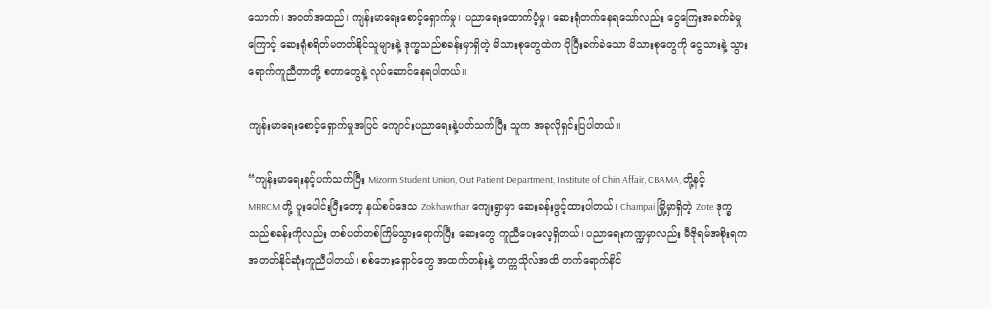သောက်၊ အဝတ်အထည်၊ ကျန်းမာရေးစောင့်ရှောက်မှု၊ ပညာရေးထောက်ပံ့မှု၊ ဆေးရုံတက်‌နေရသော်လည်း ငွေကြေးအခက်ခဲမှုကြောင့် ဆေးရုံစရိတ်မတတ်နိုင်သူများနဲ့ ဒုက္ခသည်စခန်းမှာရှိတဲ့ မိသားစုတွေထဲက ပိုပြီးခက်ခဲသော မိသားစုတွေကို ငွေသားနဲ့ သွားရောက်ကူညီတာတို့ စတာတွေနဲ့ လုပ်ဆောင်နေရပါတယ်။

ကျန်းမာရေးစောင့်ရှောက်မှုအပြင် ကျောင်းပညာရေးနဲ့ပတ်သက်ပြီး သူက အခုလိုရှင်းပြပါတယ်။

“ကျန်းမာရေးနင့်ပက်သက်ပြီး Mizorm Student Union, Out Patient Department, Institute of Chin Affair, CBAMA, တို့နင့် MRRCM တို့ ပူးပေါင်းပြီးတော့ နယ်စပ်ဒေသ Zokhawthar ကျေးရွာမှာ ဆေးခန်းဖွင့်ထားပါတယ်၊ Champai မြို့မှာရှိတဲ့ Zote ဒုက္ခသည်စခန်းကိုလည်း တစ်ပတ်တစ်ကြိမ်သွားရောက်ပြီး ဆေးတွေ ကူညီပေးလေ့ရှိတယ်၊ ပညာရေးကဏ္ဍမှာလည်း မီဇိုရမ်အစိုးရက အတတ်နိုင်ဆုံးကူညီပါတယ်၊ စစ်ဘေးရှောင်တွေ အထက်တန်းနဲ့ တက္ကသိုလ်အထိ တက်ရောက်နိင်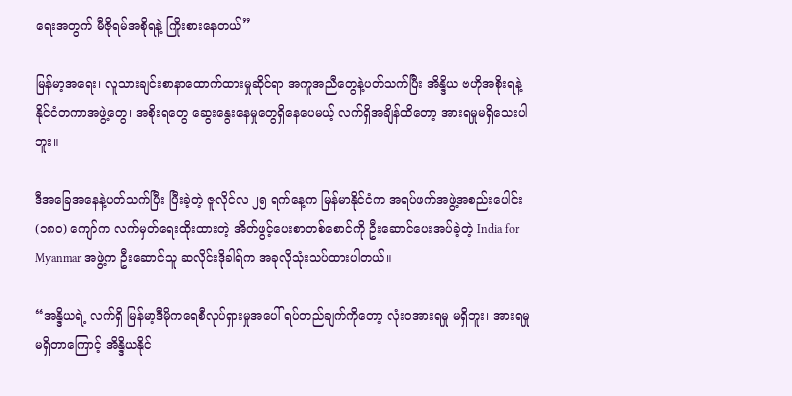ရေးအတွက် မီဇိုရမ်အစိုရနဲ့ ကြိုးစားနေတယ်”

မြန်မာ့အရေး၊ လူသားချင်းစာနာထောက်ထားမှုဆိုင်ရာ အကူအညီတွေနဲ့ပတ်သက်ပြီး အိန္ဒိယ ဗဟိုအစိုးရနဲ့ နိုင်ငံတကာအဖွဲ့တွေ၊ အစိုးရတွေ ဆွေးနွေးနေမှုတွေရှိနေပေမယ့် လက်ရှိအချိန်ထိတော့ အားရမှုမရှိသေးပါဘူး။

ဒီအခြေအနေနဲ့ပတ်သက်ပြီး ပြီးခဲ့တဲ့ ဇူလိုင်လ ၂၅ ရက်နေ့က မြန်မာနိုင်ငံက အရပ်ဖက်အဖွဲ့အစည်းပေါင်း (၁၈၀) ကျော်က လက်မှတ်ရေးထိုးထားတဲ့ အိတ်ဖွင့်ပေးစာတစ်စောင်ကို ဦးဆောင်ပေးအပ်ခဲ့တဲ့ India for Myanmar အဖွဲ့က ဦးဆောင်သူ ဆလိုင်းဒိုခါရ်က အခုလိုသုံးသပ်ထားပါတယ်။

“အန္ဒိယရဲ့ လက်ရှိ မြန်မာ့ဒီမိုကရေစီလုပ်ရှားမှုအပေါ် ရပ်တည်ချက်ကိုတော့ လုံးဝအားရမှု မရှိဘူး၊ အားရမှုမရှိတာကြောင့် အိန္ဒိယနိုင်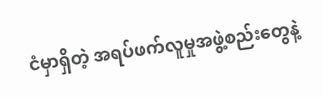ငံမှာရှိတဲ့ အရပ်ဖက်လူမှုအဖွဲ့စည်းတွေနဲ့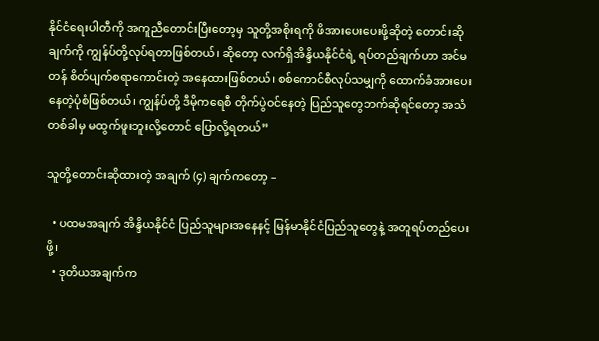နိုင်ငံရေးပါတီကို အကူညီတောင်းပြီးတော့မှ သူတို့အစိုးရကို ဖိအားပေးပေးဖို့ဆိုတဲ့ တောင်းဆိုချက်ကို ကျွန်ပ်တို့လုပ်ရတာဖြစ်တယ်၊ ဆိုတော့ လက်ရှိအိန္ဒိယနိုင်ငံရဲ့ ရပ်တည်ချက်ဟာ အင်မတန် စိတ်ပျက်စရာကောင်းတဲ့ အနေထားဖြစ်တယ်၊ စစ်ကောင်စီလုပ်သမျှကို ထောက်ခံအားပေးနေတဲ့ပုံစံဖြစ်တယ်၊ ကျွန်ပ်တို့ ဒီမိုကရေစီ တိုက်ပွဲဝင်နေတဲ့ ပြည်သူတွေဘက်ဆိုရင်တော့ အသံတစ်ခါမှ မထွက်ဖူးဘူးလို့တောင် ပြောလို့ရတယ်”

သူတို့တောင်းဆိုထားတဲ့ အချက် (၄) ချက်ကတော့ –

  • ပထမအချက် အိန္ဒိယနိုင်ငံ ပြည်သူများအနေနင့် မြန်မာနိုင်ငံပြည်သူတွေနဲ့ အတူရပ်တည်ပေးဖို့၊
  • ဒုတိယအချက်က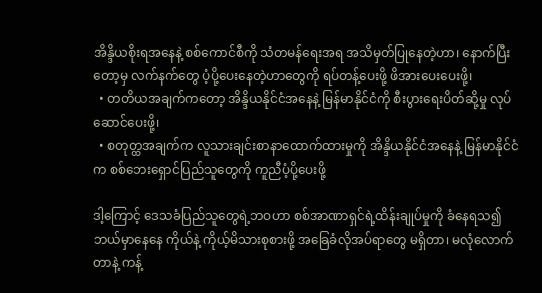အိန္ဒိယစိုးရအနေနဲ့ စစ်ကောင်စီကို သံတမန်ရေးအရ အသိမှတ်ပြုနေတဲ့ဟာ၊ နောက်ပြီးတော့မှ လက်နက်တွေ ပံ့ပို့ပေးနေတဲ့ဟာတွေကို ရပ်တန့်ပေးဖို့ ဖိအားပေးပေးဖို့၊
  • တတိယအချက်ကတော့ အိန္ဒိယနိုင်ငံအနေနဲ့ မြန်မာနိုင်ငံကို စီးပွားရေးပိတ်ဆို့မှု လုပ်ဆောင်ပေးဖို့၊
  • စတုတ္ထအချက်က လူသားချင်းစာနာထောက်ထားမှုကို အိန္ဒိယနိုင်ငံအနေနဲ့ မြန်မာနိုင်ငံက စစ်ဘေးရှောင်ပြည်သူတွေကို ကူညီပံ့ပို့ပေးဖို့

ဒါ့ကြောင့် ဒေသခံပြည်သူတွေရဲ့ဘဝဟာ စစ်အာဏာရှင်ရဲ့ထိန်းချုပ်မှုကို ခံနေရသ၍ ဘယ်မှာနေနေ ကိုယ်နဲ့ ကိုယ့်မိသားစုစားဖို့ အခြေခံလိုအပ်ရာတွေ မရှိတာ၊ မလုံလောက်တာနဲ့ ကန့်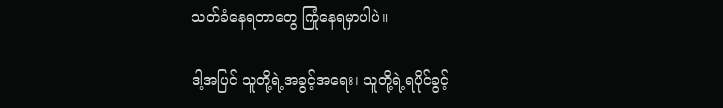သတ်ခံနေရတာတွေ ကြုံနေရမှာပါပဲ။

ဒါ့အပြင် သူတို့ရဲ့အခွင့်အရေး၊ သူတို့ရဲ့ရပိုင်ခွင့်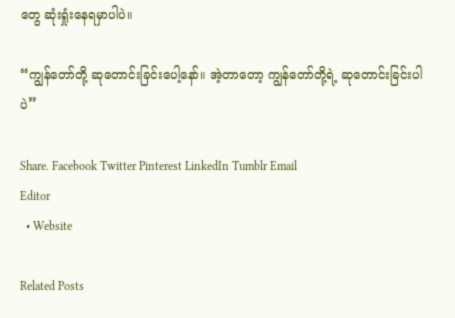တွေ ဆုံးရှုံးနေရမှာပါပဲ။

“ကျွန်တော်တို့ ဆုတောင်းခြင်းပေါ့နော်။ အဲ့တာတော့ ကျွန်တော်တို့ရဲ့ ဆုတောင်းခြင်းပါပဲ”

Share. Facebook Twitter Pinterest LinkedIn Tumblr Email
Editor
  • Website

Related Posts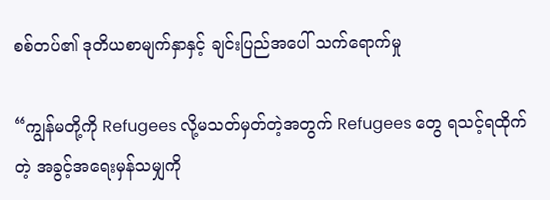စစ်တပ်၏ ဒုတိယစာမျက်နှာနှင့် ချင်းပြည်အပေါ် သက်ရောက်မှု

“ကျွန်မတို့ကို Refugees လို့မသတ်မှတ်တဲ့အတွက် Refugees တွေ ရသင့်ရထိုက်တဲ့ အခွင့်အရေးမှန်သမျှကို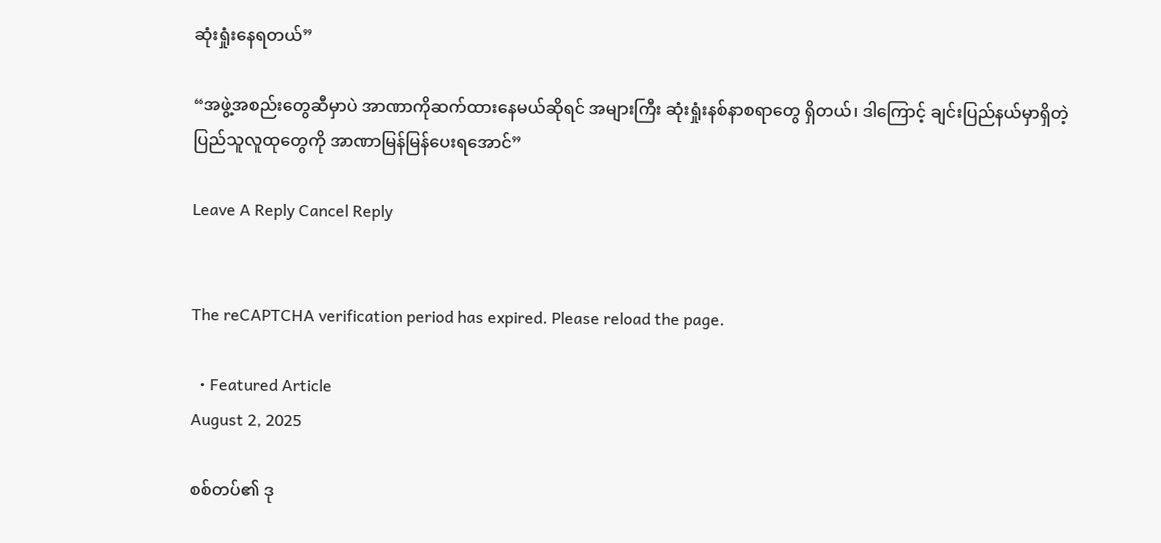ဆုံးရှုံးနေရတယ်”

“အဖွဲ့အစည်းတွေဆီမှာပဲ အာဏာကိုဆက်ထားနေမယ်ဆိုရင် အများကြီး ဆုံးရှုံးနစ်နာစရာတွေ ရှိတယ်၊ ဒါကြောင့် ချင်းပြည်နယ်မှာရှိတဲ့ ပြည်သူလူထုတွေကို အာဏာမြန်မြန်ပေးရအောင်”

Leave A Reply Cancel Reply


The reCAPTCHA verification period has expired. Please reload the page.

  • Featured Article
August 2, 2025

စစ်တပ်၏ ဒု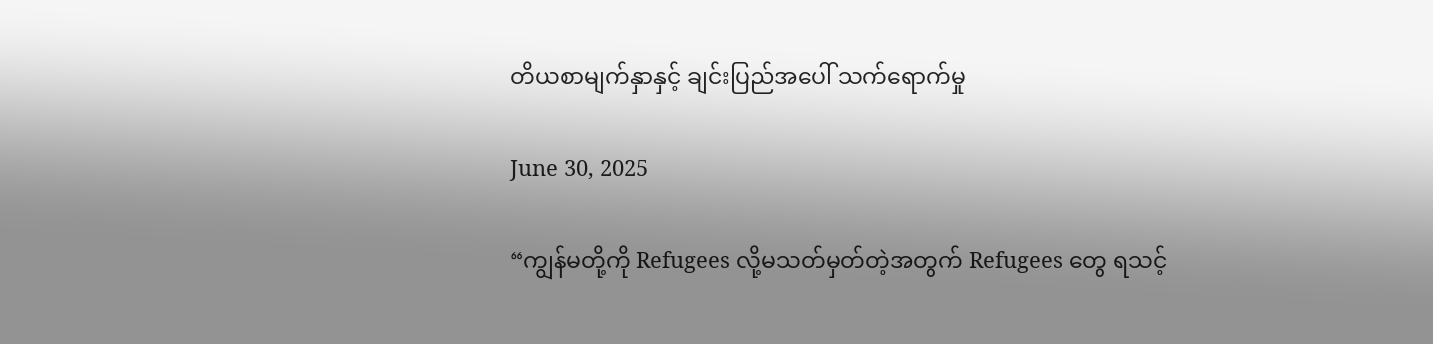တိယစာမျက်နှာနှင့် ချင်းပြည်အပေါ် သက်ရောက်မှု

June 30, 2025

“ကျွန်မတို့ကို Refugees လို့မသတ်မှတ်တဲ့အတွက် Refugees တွေ ရသင့်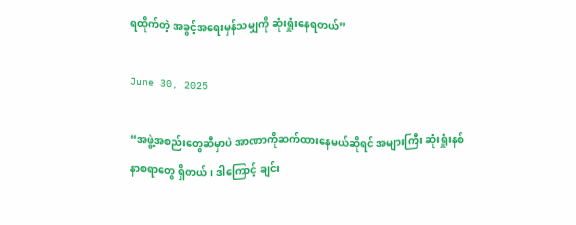ရထိုက်တဲ့ အခွင့်အရေးမှန်သမျှကို ဆုံးရှုံးနေရတယ်”

June 30, 2025

“အဖွဲ့အစည်းတွေဆီမှာပဲ အာဏာကိုဆက်ထားနေမယ်ဆိုရင် အများကြီး ဆုံးရှုံးနစ်နာစရာတွေ ရှိတယ်၊ ဒါကြောင့် ချင်း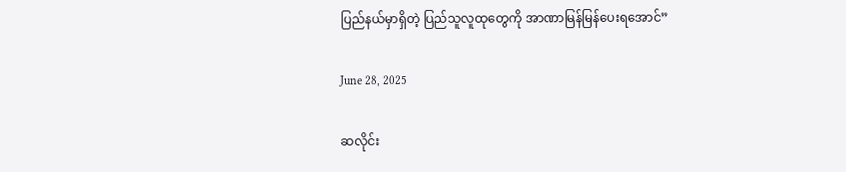ပြည်နယ်မှာရှိတဲ့ ပြည်သူလူထုတွေကို အာဏာမြန်မြန်ပေးရအောင်”

June 28, 2025

ဆလိုင်း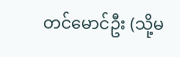တင်မောင်ဦး (သို့မ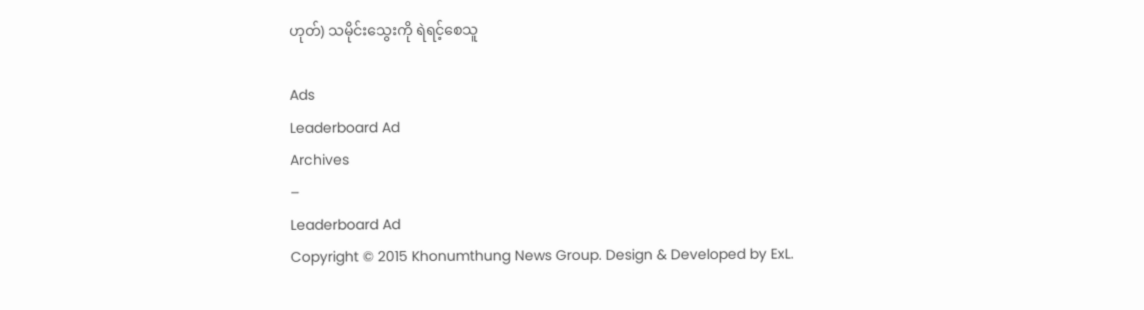ဟုတ်) သမိုင်း‌သွေးကို ရဲရင့်စေသူ

Ads
Leaderboard Ad
Archives
–
Leaderboard Ad
Copyright © 2015 Khonumthung News Group. Design & Developed by ExL.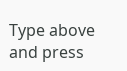Type above and press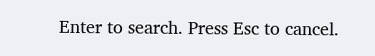Enter to search. Press Esc to cancel.